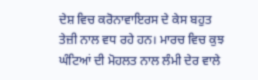ਦੇਸ਼ ਵਿਚ ਕਰੋਨਾਵਾਇਰਸ ਦੇ ਕੇਸ ਬਹੁਤ ਤੇਜ਼ੀ ਨਾਲ ਵਧ ਰਹੇ ਹਨ। ਮਾਰਚ ਵਿਚ ਕੁਝ ਘੰਟਿਆਂ ਦੀ ਮੋਹਲਤ ਨਾਲ ਲੰਮੀ ਦੇਰ ਵਾਲੇ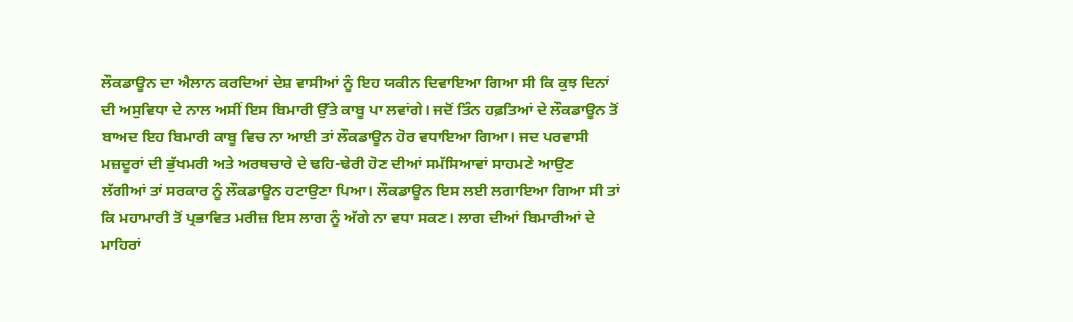ਲੌਕਡਾਊਨ ਦਾ ਐਲਾਨ ਕਰਦਿਆਂ ਦੇਸ਼ ਵਾਸੀਆਂ ਨੂੰ ਇਹ ਯਕੀਨ ਦਿਵਾਇਆ ਗਿਆ ਸੀ ਕਿ ਕੁਝ ਦਿਨਾਂ ਦੀ ਅਸੁਵਿਧਾ ਦੇ ਨਾਲ ਅਸੀਂ ਇਸ ਬਿਮਾਰੀ ਉੱਤੇ ਕਾਬੂ ਪਾ ਲਵਾਂਗੇ। ਜਦੋਂ ਤਿੰਨ ਹਫ਼ਤਿਆਂ ਦੇ ਲੌਕਡਾਊਨ ਤੋਂ ਬਾਅਦ ਇਹ ਬਿਮਾਰੀ ਕਾਬੂ ਵਿਚ ਨਾ ਆਈ ਤਾਂ ਲੌਕਡਾਊਨ ਹੋਰ ਵਧਾਇਆ ਗਿਆ। ਜਦ ਪਰਵਾਸੀ ਮਜ਼ਦੂਰਾਂ ਦੀ ਭੁੱਖਮਰੀ ਅਤੇ ਅਰਥਚਾਰੇ ਦੇ ਢਹਿ-ਢੇਰੀ ਹੋਣ ਦੀਆਂ ਸਮੱਸਿਆਵਾਂ ਸਾਹਮਣੇ ਆਉਣ ਲੱਗੀਆਂ ਤਾਂ ਸਰਕਾਰ ਨੂੰ ਲੌਕਡਾਊਨ ਹਟਾਉਣਾ ਪਿਆ। ਲੌਕਡਾਊਨ ਇਸ ਲਈ ਲਗਾਇਆ ਗਿਆ ਸੀ ਤਾਂ ਕਿ ਮਹਾਮਾਰੀ ਤੋਂ ਪ੍ਰਭਾਵਿਤ ਮਰੀਜ਼ ਇਸ ਲਾਗ ਨੂੰ ਅੱਗੇ ਨਾ ਵਧਾ ਸਕਣ। ਲਾਗ ਦੀਆਂ ਬਿਮਾਰੀਆਂ ਦੇ ਮਾਹਿਰਾਂ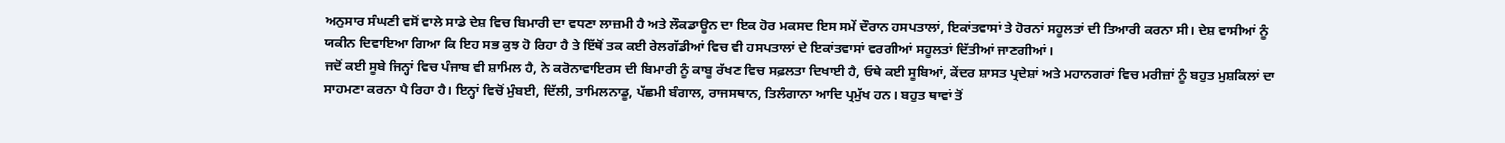ਅਨੁਸਾਰ ਸੰਘਣੀ ਵਸੋਂ ਵਾਲੇ ਸਾਡੇ ਦੇਸ਼ ਵਿਚ ਬਿਮਾਰੀ ਦਾ ਵਧਣਾ ਲਾਜ਼ਮੀ ਹੈ ਅਤੇ ਲੌਕਡਾਊਨ ਦਾ ਇਕ ਹੋਰ ਮਕਸਦ ਇਸ ਸਮੇਂ ਦੌਰਾਨ ਹਸਪਤਾਲਾਂ, ਇਕਾਂਤਵਾਸਾਂ ਤੇ ਹੋਰਨਾਂ ਸਹੂਲਤਾਂ ਦੀ ਤਿਆਰੀ ਕਰਨਾ ਸੀ। ਦੇਸ਼ ਵਾਸੀਆਂ ਨੂੰ ਯਕੀਨ ਦਿਵਾਇਆ ਗਿਆ ਕਿ ਇਹ ਸਭ ਕੁਝ ਹੋ ਰਿਹਾ ਹੈ ਤੇ ਇੱਥੋਂ ਤਕ ਕਈ ਰੇਲਗੱਡੀਆਂ ਵਿਚ ਵੀ ਹਸਪਤਾਲਾਂ ਦੇ ਇਕਾਂਤਵਾਸਾਂ ਵਰਗੀਆਂ ਸਹੂਲਤਾਂ ਦਿੱਤੀਆਂ ਜਾਣਗੀਆਂ।
ਜਦੋਂ ਕਈ ਸੂਬੇ ਜਿਨ੍ਹਾਂ ਵਿਚ ਪੰਜਾਬ ਵੀ ਸ਼ਾਮਿਲ ਹੈ, ਨੇ ਕਰੋਨਾਵਾਇਰਸ ਦੀ ਬਿਮਾਰੀ ਨੂੰ ਕਾਬੂ ਰੱਖਣ ਵਿਚ ਸਫ਼ਲਤਾ ਦਿਖਾਈ ਹੈ, ਓਥੇ ਕਈ ਸੂਬਿਆਂ, ਕੇਂਦਰ ਸ਼ਾਸਤ ਪ੍ਰਦੇਸ਼ਾਂ ਅਤੇ ਮਹਾਨਗਰਾਂ ਵਿਚ ਮਰੀਜ਼ਾਂ ਨੂੰ ਬਹੁਤ ਮੁਸ਼ਕਿਲਾਂ ਦਾ ਸਾਹਮਣਾ ਕਰਨਾ ਪੈ ਰਿਹਾ ਹੈ। ਇਨ੍ਹਾਂ ਵਿਚੋਂ ਮੁੰਬਈ, ਦਿੱਲੀ, ਤਾਮਿਲਨਾਡੂ, ਪੱਛਮੀ ਬੰਗਾਲ, ਰਾਜਸਥਾਨ, ਤਿਲੰਗਾਨਾ ਆਦਿ ਪ੍ਰਮੁੱਖ ਹਨ। ਬਹੁਤ ਥਾਵਾਂ ਤੋਂ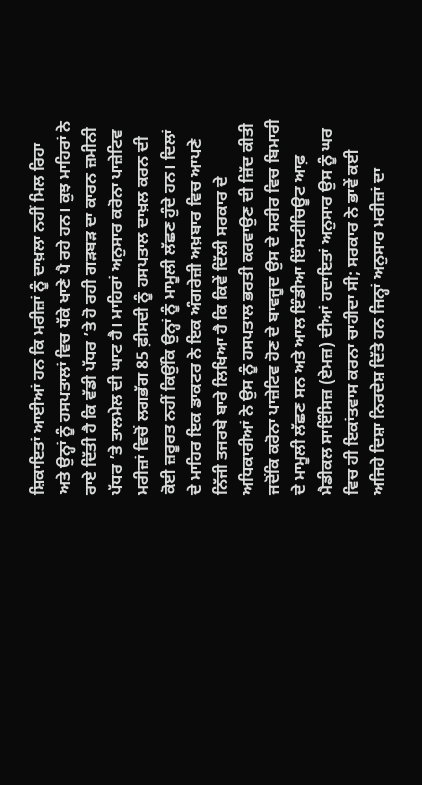ਸ਼ਿਕਾਇਤਾਂ ਆਈਆਂ ਹਨ ਕਿ ਮਰੀਜ਼ਾਂ ਨੂੰ ਦਾਖ਼ਲਾ ਨਹੀਂ ਮਿਲ ਰਿਹਾ ਅਤੇ ਉਨ੍ਹਾਂ ਨੂੰ ਹਸਪਤਾਲਾਂ ਵਿਚ ਧੱਕੇ ਖਾਣੇ ਪੈ ਰਹੇ ਹਨ। ਕੁਝ ਮਾਹਿਰਾਂ ਨੇ ਰਾਏ ਦਿੱਤੀ ਹੈ ਕਿ ਵੱਡੀ ਪੱਧਰ ’ਤੇ ਹੋ ਰਹੀ ਗੜਬੜ ਦਾ ਕਾਰਨ ਜ਼ਮੀਨੀ ਪੱਧਰ ’ਤੇ ਤਾਲਮੇਲ ਦੀ ਘਾਟ ਹੈ। ਮਾਹਿਰਾਂ ਅਨੁਸਾਰ ਕਰੋਨਾ ਪਾਜ਼ੇਟਿਵ ਮਰੀਜ਼ਾਂ ਵਿਚੋਂ ਲਗਭੱਗ 85 ਫ਼ੀਸਦੀ ਨੂੰ ਹਸਪਤਾਲ ਦਾਖ਼ਲ ਕਰਨ ਦੀ ਕੋਈ ਜ਼ਰੂਰਤ ਨਹੀਂ ਕਿਉਂਕਿ ਉਨ੍ਹਾਂ ਨੂੰ ਮਾਮੂਲੀ ਲੱਛਣ ਹੁੰਦੇ ਹਨ। ਦਿਲਾਂ ਦੇ ਮਾਹਿਰ ਇਕ ਡਾਕਟਰ ਨੇ ਇਕ ਅੰਗਰੇਜ਼ੀ ਅਖ਼ਬਾਰ ਵਿਚ ਆਪਣੇ ਨਿੱਜੀ ਤਜਰਬੇ ਬਾਰੇ ਲਿਖਿਆ ਹੈ ਕਿ ਕਿਵੇਂ ਦਿੱਲੀ ਸਰਕਾਰ ਦੇ ਅਧਿਕਾਰੀਆਂ ਨੇ ਉਸ ਨੂੰ ਹਸਪਤਾਲ ਭਰਤੀ ਕਰਵਾਉਣ ਦੀ ਜ਼ਿੱਦ ਕੀਤੀ ਜਦੋਂਕਿ ਕਰੋਨਾ ਪਾਜ਼ੇਟਿਵ ਹੋਣ ਦੇ ਬਾਵਜੂਦ ਉਸ ਦੇ ਸਰੀਰ ਵਿਚ ਬਿਮਾਰੀ ਦੇ ਮਾਮੂਲੀ ਲੱਛਣ ਸਨ ਅਤੇ ਆਲ ਇੰਡੀਆ ਇੰਸਟੀਚਿਊਟ ਆਫ਼ ਮੈਡੀਕਲ ਸਾਇੰਸਿਜ਼ (ਏਮਜ਼) ਦੀਆਂ ਹਦਾਇਤਾਂ ਅਨੁਸਾਰ ਉਸ ਨੂੰ ਘਰ ਵਿਚ ਹੀ ਇਕਾਂਤਵਾਸ ਕਰਨਾ ਚਾਹੀਦਾ ਸੀ; ਸਰਕਾਰ ਨੇ ਭਾਵੇਂ ਕਈ ਅਜਿਹੇ ਦਿਸ਼ਾ ਨਿਰਦੇਸ਼ ਦਿੱਤੇ ਹਨ ਜਿਨ੍ਹਾਂ ਅਨੁਸਾਰ ਮਰੀਜ਼ਾਂ ਦਾ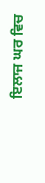ਇਲਾਜ ਘਰ ਵਿਚ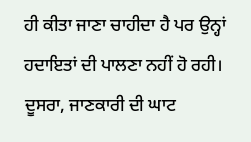ਹੀ ਕੀਤਾ ਜਾਣਾ ਚਾਹੀਦਾ ਹੈ ਪਰ ਉਨ੍ਹਾਂ ਹਦਾਇਤਾਂ ਦੀ ਪਾਲਣਾ ਨਹੀਂ ਹੋ ਰਹੀ। ਦੂਸਰਾ, ਜਾਣਕਾਰੀ ਦੀ ਘਾਟ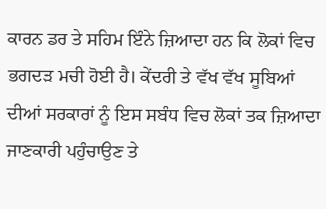ਕਾਰਨ ਡਰ ਤੇ ਸਹਿਮ ਇੰਨੇ ਜ਼ਿਆਦਾ ਹਨ ਕਿ ਲੋਕਾਂ ਵਿਚ ਭਗਦੜ ਮਚੀ ਹੋਈ ਹੈ। ਕੇਂਦਰੀ ਤੇ ਵੱਖ ਵੱਖ ਸੂਬਿਆਂ ਦੀਆਂ ਸਰਕਾਰਾਂ ਨੂੰ ਇਸ ਸਬੰਧ ਵਿਚ ਲੋਕਾਂ ਤਕ ਜ਼ਿਆਦਾ ਜਾਣਕਾਰੀ ਪਹੁੰਚਾਉਣ ਤੇ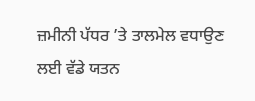ਜ਼ਮੀਨੀ ਪੱਧਰ ’ਤੇ ਤਾਲਮੇਲ ਵਧਾਉਣ ਲਈ ਵੱਡੇ ਯਤਨ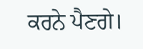ਕਰਨੇ ਪੈਣਗੇ।